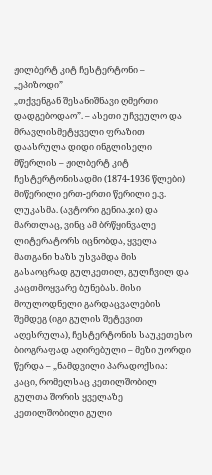ჟილბერტ კიტ ჩესტერტონი – „ეპიზოდი”
„თქვენგან შესანიშნავი ღმერთი დადგებოდაო”. – ასეთი უჩვეულო და მრავლისმეტყველი ფრაზით დაასრულა დიდი ინგლისელი მწერლის – ჟილბერტ კიტ ჩესტერტონისადმი (1874-1936 წლები) მიწერილი ერთ-ერთი წერილი ე.ვ. ლუკასმა. (ავტორი გენია.ჯი) და მართლაც, ვინც ამ ბრწყინვალე ლიტერატორს იცნობდა, ყველა მათგანი ხაზს უსვამდა მის გასაოცრად გულკეთილ, გულჩვილ და კაცთმოყვარე ბუნებას. მისი მოულოდნელი გარდაცვალების შემდეგ (იგი გულის შეტევით აღესრულა), ჩესტერტონის საუკეთესო ბიოგრაფად აღირებული – მეზი უორდი წერდა – „ნამდვილი პარადოქსია: კაცი, რომელსაც კეთილშობილ გულთა შორის ყველაზე კეთილშობილი გული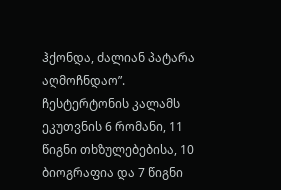ჰქონდა, ძალიან პატარა აღმოჩნდაო”.
ჩესტერტონის კალამს ეკუთვნის 6 რომანი, 11 წიგნი თხზულებებისა, 10 ბიოგრაფია და 7 წიგნი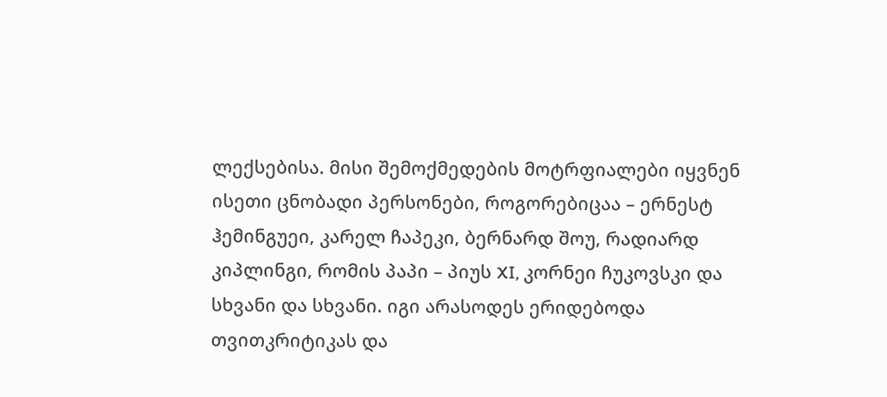ლექსებისა. მისი შემოქმედების მოტრფიალები იყვნენ ისეთი ცნობადი პერსონები, როგორებიცაა – ერნესტ ჰემინგუეი, კარელ ჩაპეკი, ბერნარდ შოუ, რადიარდ კიპლინგი, რომის პაპი – პიუს XI, კორნეი ჩუკოვსკი და სხვანი და სხვანი. იგი არასოდეს ერიდებოდა თვითკრიტიკას და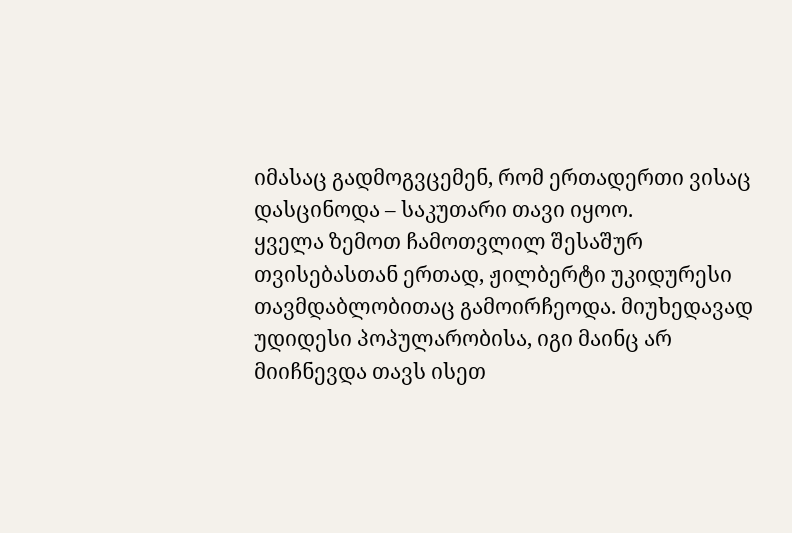იმასაც გადმოგვცემენ, რომ ერთადერთი ვისაც დასცინოდა – საკუთარი თავი იყოო.
ყველა ზემოთ ჩამოთვლილ შესაშურ თვისებასთან ერთად, ჟილბერტი უკიდურესი თავმდაბლობითაც გამოირჩეოდა. მიუხედავად უდიდესი პოპულარობისა, იგი მაინც არ მიიჩნევდა თავს ისეთ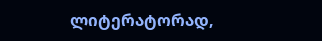ლიტერატორად,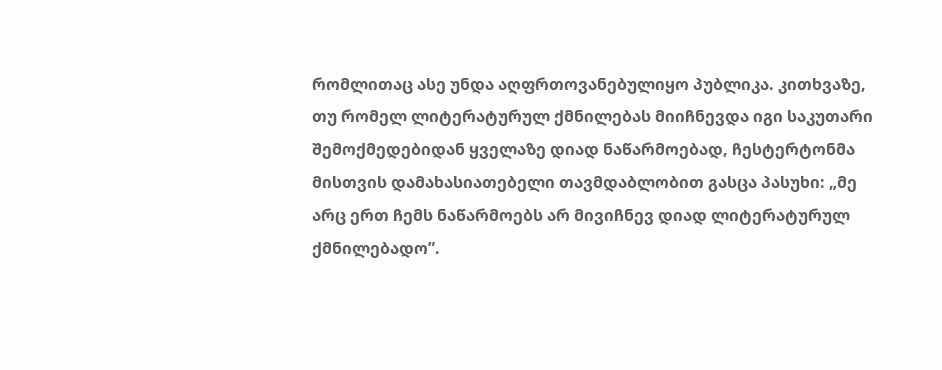რომლითაც ასე უნდა აღფრთოვანებულიყო პუბლიკა. კითხვაზე, თუ რომელ ლიტერატურულ ქმნილებას მიიჩნევდა იგი საკუთარი შემოქმედებიდან ყველაზე დიად ნაწარმოებად, ჩესტერტონმა მისთვის დამახასიათებელი თავმდაბლობით გასცა პასუხი: „მე არც ერთ ჩემს ნაწარმოებს არ მივიჩნევ დიად ლიტერატურულ ქმნილებადო”.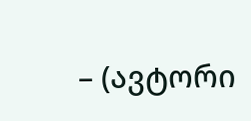– (ავტორი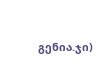გენია.ჯი)